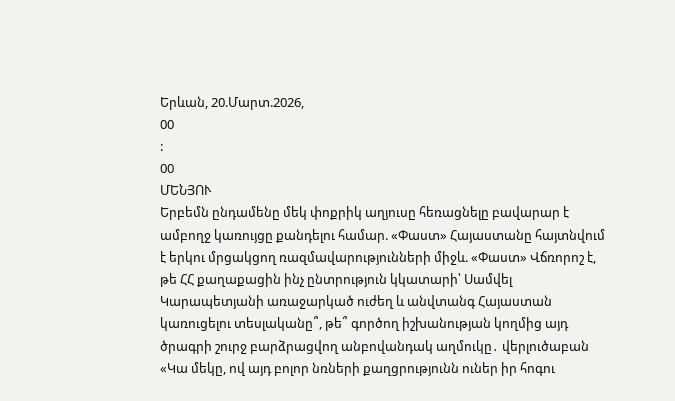Երևան, 20.Մարտ.2026,
00
:
00
ՄԵՆՅՈՒ
Երբեմն ընդամենը մեկ փոքրիկ աղյուսը հեռացնելը բավարար է ամբողջ կառույցը քանդելու համար. «Փաստ» Հայաստանը հայտնվում է երկու մրցակցող ռազմավարությունների միջև. «Փաստ» Վճռորոշ է, թե ՀՀ քաղաքացին ինչ ընտրություն կկատարի՝ Սամվել Կարապետյանի առաջարկած ուժեղ և անվտանգ Հայաստան կառուցելու տեսլականը՞, թե՞ գործող իշխանության կողմից այդ ծրագրի շուրջ բարձրացվող անբովանդակ աղմուկը․ վերլուծաբան «Կա մեկը, ով այդ բոլոր նռների քաղցրությունն ուներ իր հոգու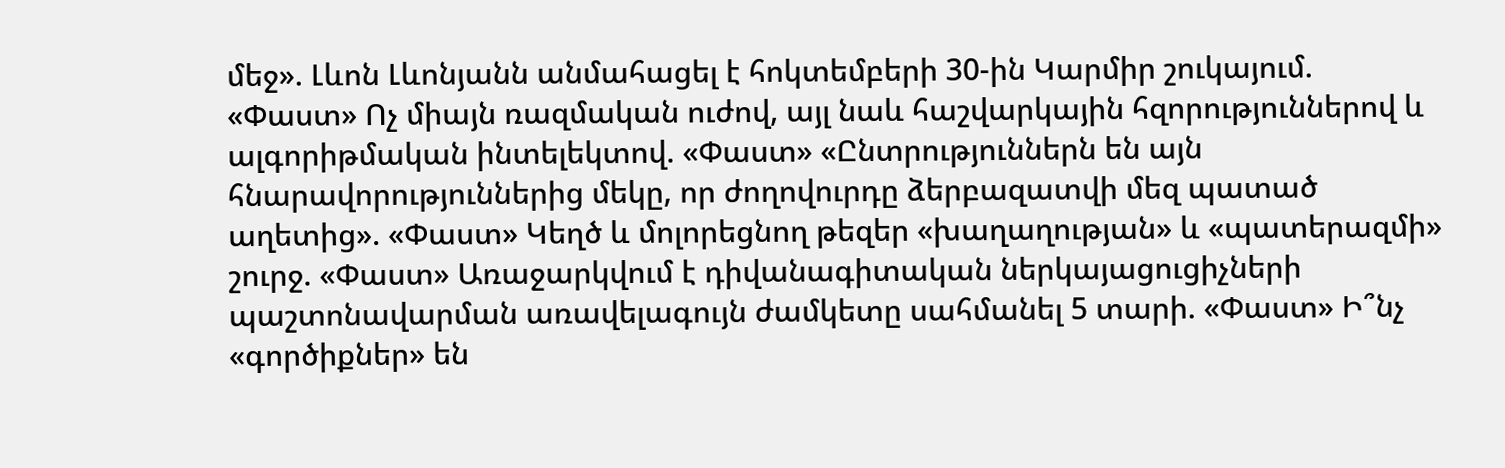մեջ». Լևոն Լևոնյանն անմահացել է հոկտեմբերի 30-ին Կարմիր շուկայում. «Փաստ» Ոչ միայն ռազմական ուժով, այլ նաև հաշվարկային հզորություններով և ալգորիթմական ինտելեկտով. «Փաստ» «Ընտրություններն են այն հնարավորություններից մեկը, որ ժողովուրդը ձերբազատվի մեզ պատած աղետից». «Փաստ» Կեղծ և մոլորեցնող թեզեր «խաղաղության» և «պատերազմի» շուրջ. «Փաստ» Առաջարկվում է դիվանագիտական ներկայացուցիչների պաշտոնավարման առավելագույն ժամկետը սահմանել 5 տարի. «Փաստ» Ի՞նչ «գործիքներ» են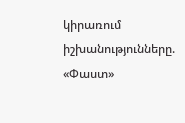կիրառում իշխանությունները. «Փաստ»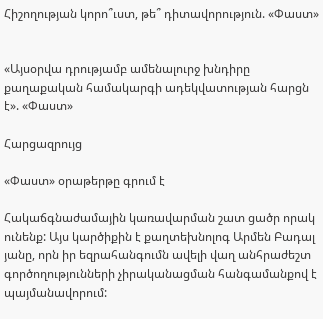Հիշողության կորո՞ւստ, թե՞ դիտավորություն. «Փաստ»


«Այսօրվա դրությամբ ամենալուրջ խնդիրը քաղաքական համակարգի ադեկվատության հարցն է». «Փաստ»

Հարցազրույց

«Փաստ» օրաթերթը գրում է

Հակաճգնաժամային կառավարման շատ ցածր որակ ունենք: Այս կարծիքին է քաղտեխնոլոգ Արմեն Բադալ յանը, որն իր եզրահանգումն ավելի վաղ անհրաժեշտ գործողությունների չիրականացման հանգամանքով է պայմանավորում: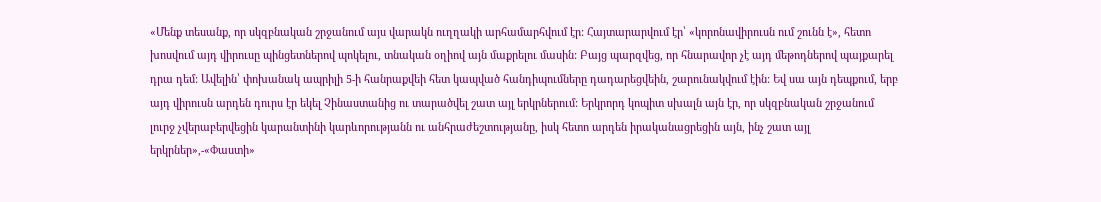«Մենք տեսանք, որ սկզբնական շրջանում այս վարակն ուղղակի արհամարհվում էր: Հայտարարվում էր՝ «կորոնավիրուսն ում շունն է», հետո խոսվում այդ վիրուսը պինցետներով պոկելու, տնական օղիով այն մաքրելու մասին: Բայց պարզվեց, որ հնարավոր չէ այդ մեթոդներով պայքարել դրա դեմ: Ավելին՝ փոխանակ ապրիլի 5-ի հանրաքվեի հետ կապված հանդիպումները դադարեցվեին, շարունակվում էին: Եվ սա այն դեպքում, երբ այդ վիրուսն արդեն դուրս էր եկել Չինաստանից ու տարածվել շատ այլ երկրներում: Երկրորդ կոպիտ սխալն այն էր, որ սկզբնական շրջանում լուրջ չվերաբերվեցին կարանտինի կարևորությանն ու անհրաժեշտությանը, իսկ հետո արդեն իրականացրեցին այն, ինչ շատ այլ երկրներ»,-«Փաստի»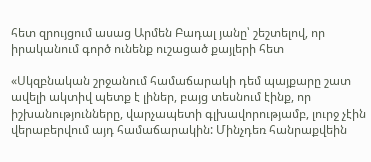հետ զրույցում ասաց Արմեն Բադալ յանը՝ շեշտելով, որ իրականում գործ ունենք ուշացած քայլերի հետ

«Սկզբնական շրջանում համաճարակի դեմ պայքարը շատ ավելի ակտիվ պետք է լիներ, բայց տեսնում էինք, որ իշխանությունները, վարչապետի գլխավորությամբ, լուրջ չէին վերաբերվում այդ համաճարակին: Մինչդեռ հանրաքվեին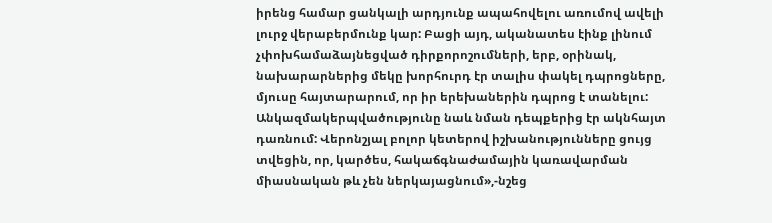իրենց համար ցանկալի արդյունք ապահովելու առումով ավելի լուրջ վերաբերմունք կար: Բացի այդ, ականատես էինք լինում չփոխհամաձայնեցված դիրքորոշումների, երբ, օրինակ, նախարարներից մեկը խորհուրդ էր տալիս փակել դպրոցները, մյուսը հայտարարում, որ իր երեխաներին դպրոց է տանելու: Անկազմակերպվածությունը նաև նման դեպքերից էր ակնհայտ դառնում: Վերոնշյալ բոլոր կետերով իշխանությունները ցույց տվեցին, որ, կարծես, հակաճգնաժամային կառավարման միասնական թև չեն ներկայացնում»,-նշեց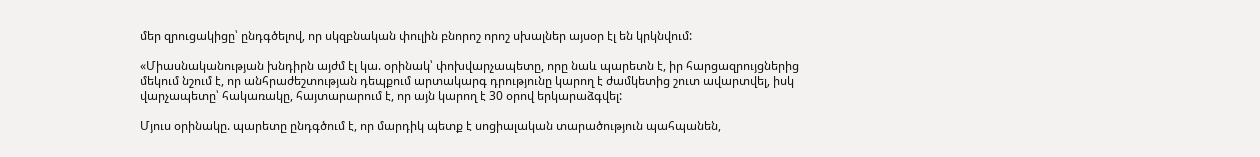մեր զրուցակիցը՝ ընդգծելով, որ սկզբնական փուլին բնորոշ որոշ սխալներ այսօր էլ են կրկնվում:

«Միասնականության խնդիրն այժմ էլ կա. օրինակ՝ փոխվարչապետը, որը նաև պարետն է, իր հարցազրույցներից մեկում նշում է, որ անհրաժեշտության դեպքում արտակարգ դրությունը կարող է ժամկետից շուտ ավարտվել, իսկ վարչապետը՝ հակառակը, հայտարարում է, որ այն կարող է 30 օրով երկարաձգվել:

Մյուս օրինակը. պարետը ընդգծում է, որ մարդիկ պետք է սոցիալական տարածություն պահպանեն,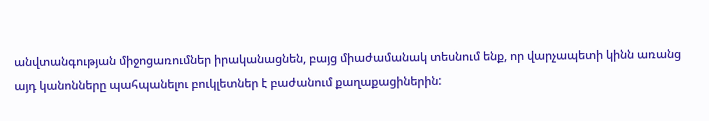անվտանգության միջոցառումներ իրականացնեն, բայց միաժամանակ տեսնում ենք, որ վարչապետի կինն առանց այդ կանոնները պահպանելու բուկլետներ է բաժանում քաղաքացիներին: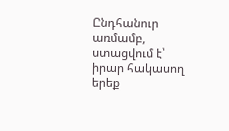Ընդհանուր առմամբ, ստացվում է՝ իրար հակասող երեք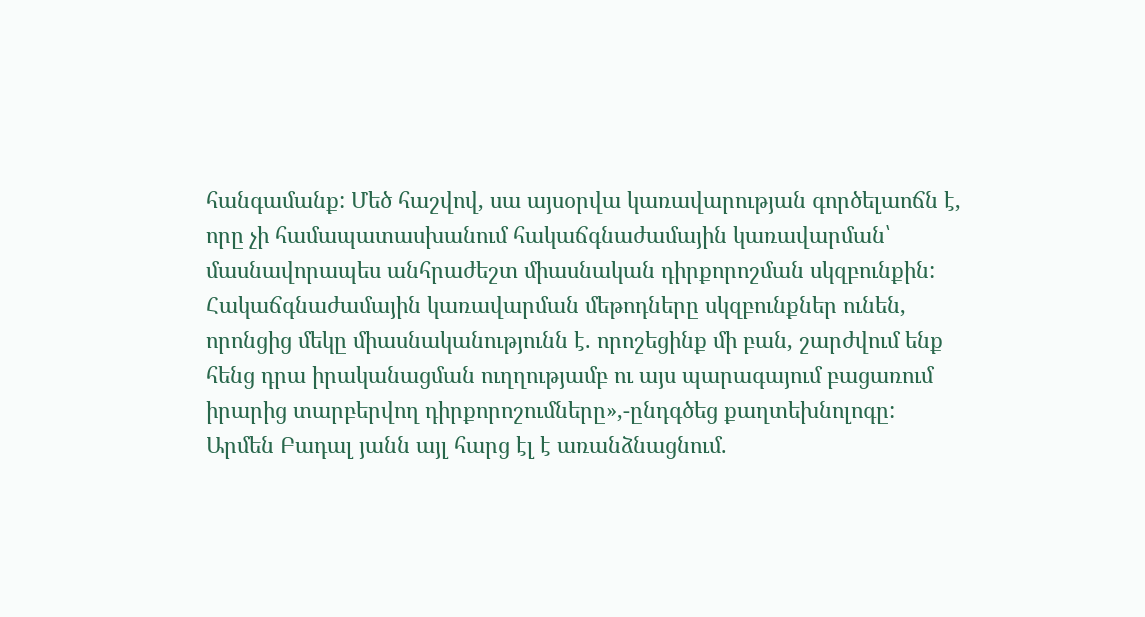հանգամանք: Մեծ հաշվով, սա այսօրվա կառավարության գործելաոճն է, որը չի համապատասխանում հակաճգնաժամային կառավարման՝ մասնավորապես անհրաժեշտ միասնական դիրքորոշման սկզբունքին: Հակաճգնաժամային կառավարման մեթոդները սկզբունքներ ունեն, որոնցից մեկը միասնականությունն է. որոշեցինք մի բան, շարժվում ենք հենց դրա իրականացման ուղղությամբ ու այս պարագայում բացառում իրարից տարբերվող դիրքորոշումները»,-ընդգծեց քաղտեխնոլոգը: Արմեն Բադալ յանն այլ հարց էլ է առանձնացնում.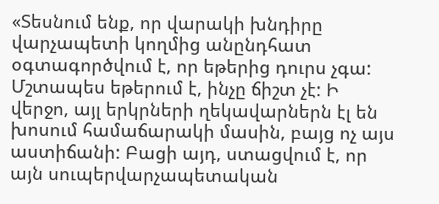«Տեսնում ենք, որ վարակի խնդիրը վարչապետի կողմից անընդհատ օգտագործվում է, որ եթերից դուրս չգա: Մշտապես եթերում է, ինչը ճիշտ չէ: Ի վերջո, այլ երկրների ղեկավարներն էլ են խոսում համաճարակի մասին, բայց ոչ այս աստիճանի: Բացի այդ, ստացվում է, որ այն սուպերվարչապետական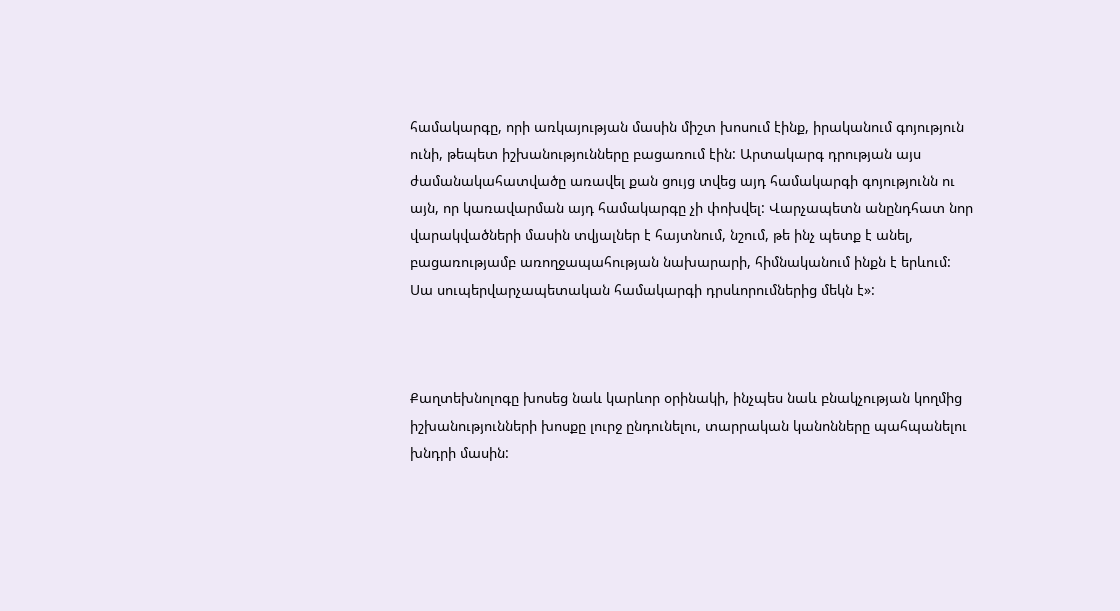համակարգը, որի առկայության մասին միշտ խոսում էինք, իրականում գոյություն ունի, թեպետ իշխանությունները բացառում էին: Արտակարգ դրության այս ժամանակահատվածը առավել քան ցույց տվեց այդ համակարգի գոյությունն ու այն, որ կառավարման այդ համակարգը չի փոխվել: Վարչապետն անընդհատ նոր վարակվածների մասին տվյալներ է հայտնում, նշում, թե ինչ պետք է անել, բացառությամբ առողջապահության նախարարի, հիմնականում ինքն է երևում: Սա սուպերվարչապետական համակարգի դրսևորումներից մեկն է»:



Քաղտեխնոլոգը խոսեց նաև կարևոր օրինակի, ինչպես նաև բնակչության կողմից իշխանությունների խոսքը լուրջ ընդունելու, տարրական կանոնները պահպանելու խնդրի մասին: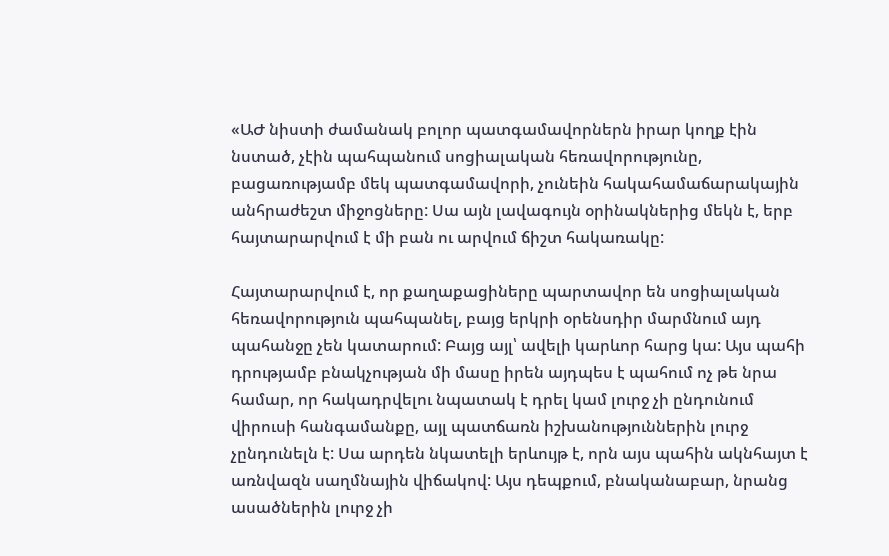«ԱԺ նիստի ժամանակ բոլոր պատգամավորներն իրար կողք էին նստած, չէին պահպանում սոցիալական հեռավորությունը, բացառությամբ մեկ պատգամավորի, չունեին հակահամաճարակային անհրաժեշտ միջոցները: Սա այն լավագույն օրինակներից մեկն է, երբ հայտարարվում է մի բան ու արվում ճիշտ հակառակը:

Հայտարարվում է, որ քաղաքացիները պարտավոր են սոցիալական հեռավորություն պահպանել, բայց երկրի օրենսդիր մարմնում այդ պահանջը չեն կատարում: Բայց այլ՝ ավելի կարևոր հարց կա: Այս պահի դրությամբ բնակչության մի մասը իրեն այդպես է պահում ոչ թե նրա համար, որ հակադրվելու նպատակ է դրել կամ լուրջ չի ընդունում վիրուսի հանգամանքը, այլ պատճառն իշխանություններին լուրջ չընդունելն է: Սա արդեն նկատելի երևույթ է, որն այս պահին ակնհայտ է առնվազն սաղմնային վիճակով: Այս դեպքում, բնականաբար, նրանց ասածներին լուրջ չի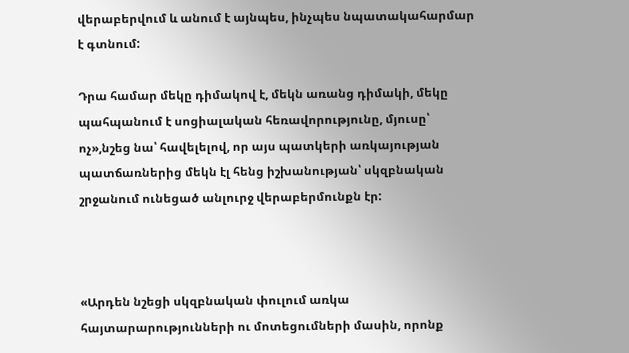վերաբերվում և անում է այնպես, ինչպես նպատակահարմար է գտնում:

Դրա համար մեկը դիմակով է, մեկն առանց դիմակի, մեկը պահպանում է սոցիալական հեռավորությունը, մյուսը՝ ոչ»,նշեց նա՝ հավելելով, որ այս պատկերի առկայության պատճառներից մեկն էլ հենց իշխանության՝ սկզբնական շրջանում ունեցած անլուրջ վերաբերմունքն էր:



«Արդեն նշեցի սկզբնական փուլում առկա հայտարարությունների ու մոտեցումների մասին, որոնք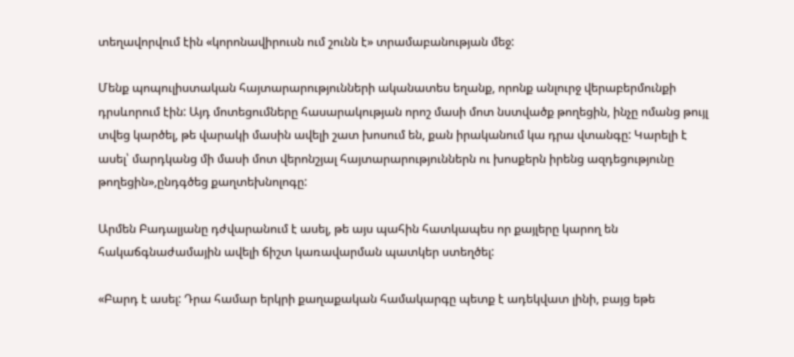տեղավորվում էին «կորոնավիրուսն ում շունն է» տրամաբանության մեջ:

Մենք պոպուլիստական հայտարարությունների ականատես եղանք, որոնք անլուրջ վերաբերմունքի դրսևորում էին: Այդ մոտեցումները հասարակության որոշ մասի մոտ նստվածք թողեցին, ինչը ոմանց թույլ տվեց կարծել, թե վարակի մասին ավելի շատ խոսում են, քան իրականում կա դրա վտանգը: Կարելի է ասել՝ մարդկանց մի մասի մոտ վերոնշյալ հայտարարություններն ու խոսքերն իրենց ազդեցությունը թողեցին»,ընդգծեց քաղտեխնոլոգը:

Արմեն Բադալյանը դժվարանում է ասել, թե այս պահին հատկապես որ քայլերը կարող են հակաճգնաժամային ավելի ճիշտ կառավարման պատկեր ստեղծել:

«Բարդ է ասել: Դրա համար երկրի քաղաքական համակարգը պետք է ադեկվատ լինի, բայց եթե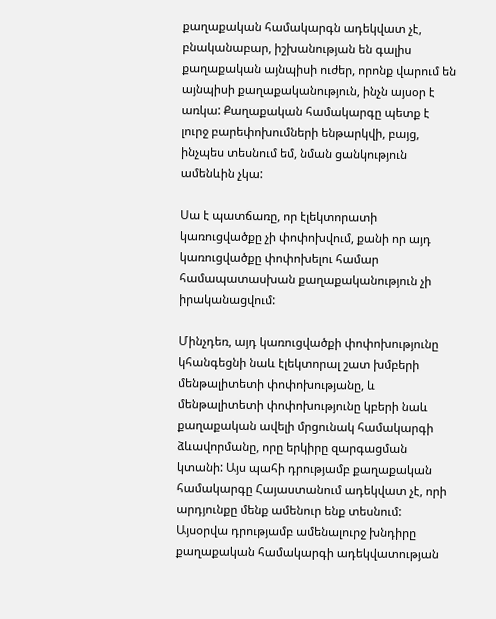քաղաքական համակարգն ադեկվատ չէ, բնականաբար, իշխանության են գալիս քաղաքական այնպիսի ուժեր, որոնք վարում են այնպիսի քաղաքականություն, ինչն այսօր է առկա: Քաղաքական համակարգը պետք է լուրջ բարեփոխումների ենթարկվի, բայց, ինչպես տեսնում եմ, նման ցանկություն ամենևին չկա:

Սա է պատճառը, որ էլեկտորատի կառուցվածքը չի փոփոխվում, քանի որ այդ կառուցվածքը փոփոխելու համար համապատասխան քաղաքականություն չի իրականացվում:

Մինչդեռ, այդ կառուցվածքի փոփոխությունը կհանգեցնի նաև էլեկտորալ շատ խմբերի մենթալիտետի փոփոխությանը, և մենթալիտետի փոփոխությունը կբերի նաև քաղաքական ավելի մրցունակ համակարգի ձևավորմանը, որը երկիրը զարգացման կտանի: Այս պահի դրությամբ քաղաքական համակարգը Հայաստանում ադեկվատ չէ, որի արդյունքը մենք ամենուր ենք տեսնում: Այսօրվա դրությամբ ամենալուրջ խնդիրը քաղաքական համակարգի ադեկվատության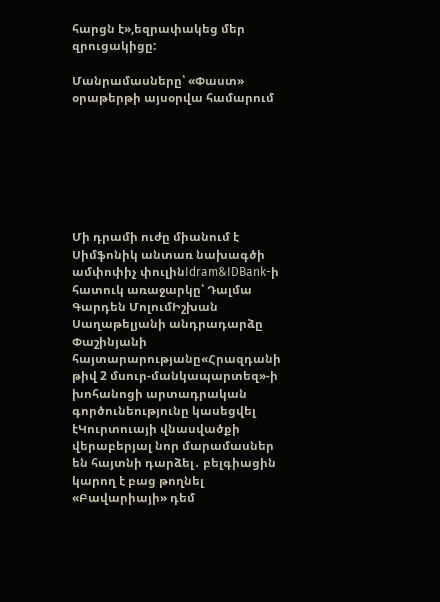հարցն է»,եզրափակեց մեր զրուցակիցը:

Մանրամասները՝ «Փաստ» օրաթերթի այսօրվա համարում







Մի դրամի ուժը միանում է Սիմֆոնիկ անտառ նախագծի ամփոփիչ փուլինIdram&IDBank-ի հատուկ առաջարկը՝ Դալմա Գարդեն ՄոլումԻշխան Սաղաթելյանի անդրադարձը Փաշինյանի հայտարարությանը«Հրազդանի թիվ 2 մսուր-մանկապարտեզ»-ի խոհանոցի արտադրական գործունեությունը կասեցվել էԿուրտուայի վնասվածքի վերաբերյալ նոր մարամասներ են հայտնի դարձել․ բելգիացին կարող է բաց թողնել «Բավարիայի» դեմ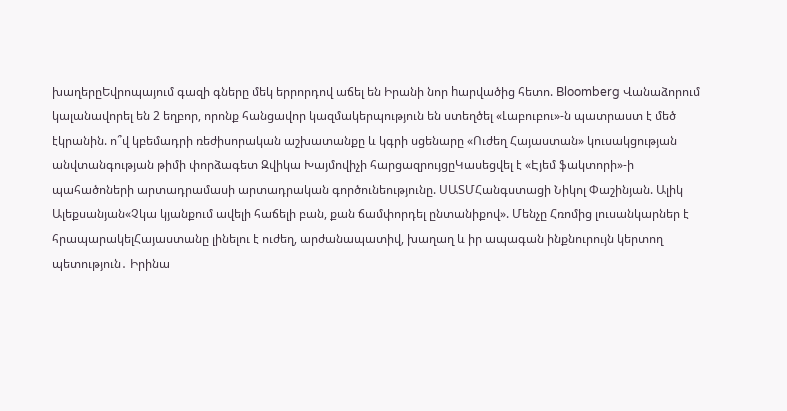խաղերըԵվրոպայում գազի գները մեկ երրորդով աճել են Իրանի նոր hարվածից հետո. Bloomberg Վանաձորում կալանավորել են 2 եղբոր, որոնք հանցավոր կազմակերպություն են ստեղծել «Լաբուբու»-ն պատրաստ է մեծ էկրանին. ո՞վ կբեմադրի ռեժիսորական աշխատանքը և կգրի սցենարը «Ուժեղ Հայաստան» կուսակցության անվտանգության թիմի փորձագետ Զվիկա Խայմովիչի հարցազրույցըԿասեցվել է «Էյեմ ֆակտորի»-ի պահածոների արտադրամասի արտադրական գործունեությունը. ՍԱՏՄՀանգստացի Նիկոլ Փաշինյան. Ալիկ Ալեքսանյան«Չկա կյանքում ավելի հաճելի բան, քան ճամփորդել ընտանիքով». Մենչը Հռոմից լուսանկարներ է հրապարակելՀայաստանը լինելու է ուժեղ, արժանապատիվ, խաղաղ և իր ապագան ինքնուրույն կերտող պետություն․ Իրինա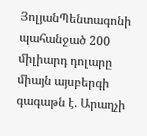ՅոլյանՊենտագոնի պահանջած 200 միլիարդ դոլարը միայն այսբերգի գագաթն է. Արաղչի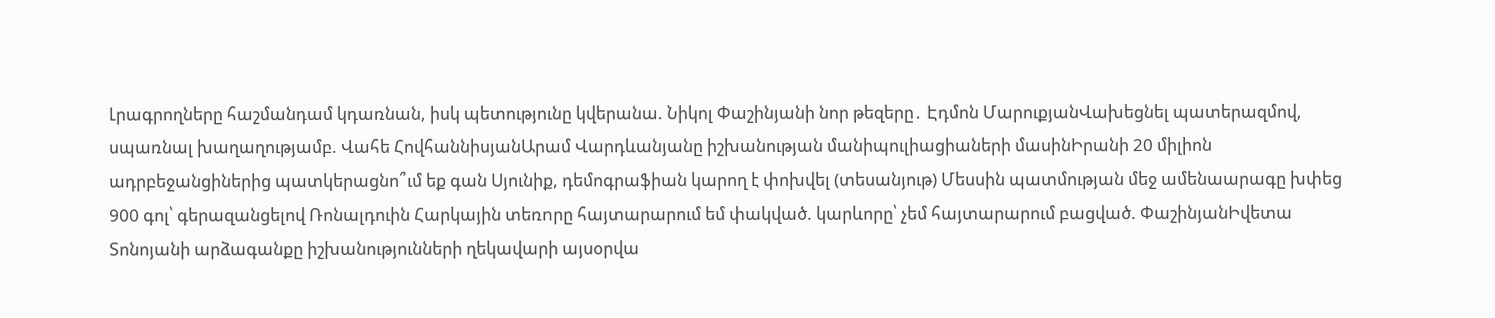Լրագրողները հաշմանդամ կդառնան, իսկ պետությունը կվերանա. Նիկոլ Փաշինյանի նոր թեզերը․ Էդմոն ՄարուքյանՎախեցնել պատերազմով, սպառնալ խաղաղությամբ. Վահե ՀովհաննիսյանԱրամ Վարդևանյանը իշխանության մանիպուլիացիաների մասինԻրանի 20 միլիոն ադրբեջանցիներից պատկերացնո՞ւմ եք գան Սյունիք, դեմոգրաֆիան կարող է փոխվել (տեսանյութ) Մեսսին պատմության մեջ ամենաարագը խփեց 900 գոլ՝ գերազանցելով Ռոնալդուին Հարկային տեռnրը հայտարարում եմ փակված. կարևորը՝ չեմ հայտարարում բացված. ՓաշինյանԻվետա Տոնոյանի արձագանքը իշխանությունների ղեկավարի այսօրվա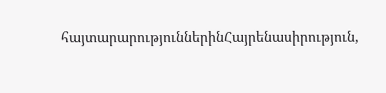հայտարարություններինՀայրենասիրություն,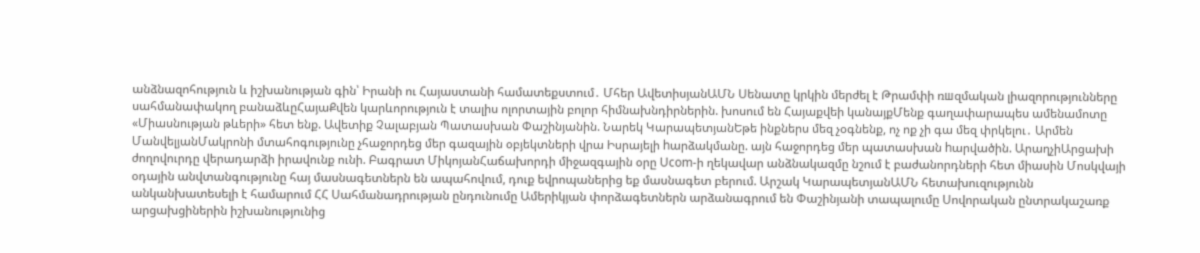անձնազոհություն և իշխանության գին՝ Իրանի ու Հայաստանի համատեքստում․ Մհեր ԱվետիսյանԱՄՆ Սենատը կրկին մերժել է Թրամփի ռшզմական լիազորությունները սահմանափակող բանաձևըՀայաՔվեն կարևորություն է տալիս ոլորտային բոլոր հիմնախնդիրներին. խոսում են Հայաքվեի կանայքՄենք գաղափարապես ամենամոտը «Միասնության թևերի» հետ ենք. Ավետիք Չալաբյան Պատասխան Փաշինյանին. Նարեկ ԿարապետյանԵթե ինքներս մեզ չօգնենք, ոչ ոք չի գա մեզ փրկելու․ Արմեն ՄանվելյանՄակրոնի մտահոգությունը չհաջորդեց մեր գազային օբյեկտների վրա Իսրայելի hարձակմանը. այն հաջորդեց մեր պատասխան hարվածին. ԱրաղչիԱրցախի ժողովուրդը վերադարձի իրավունք ունի. Բագրատ ՄիկոյանՀաճախորդի միջազգային օրը Ucom-ի ղեկավար անձնակազմը նշում է բաժանորդների հետ միասին Մոսկվայի օդային անվտանգությունը հայ մասնագետներն են ապահովում, դուք եվրոպաներից եք մասնագետ բերում. Արշակ ԿարապետյանԱՄՆ հետախուզությունն անկանխատեսելի է համարում ՀՀ Սահմանադրության ընդունումը Ամերիկյան փորձագետներն արձանագրում են Փաշինյանի տապալումը Սովորական ընտրակաշառք արցախցիներին իշխանությունից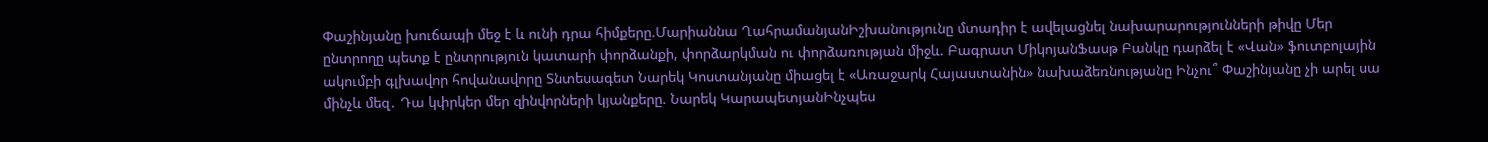Փաշինյանը խուճապի մեջ է և ունի դրա հիմքերը.Մարիաննա ՂահրամանյանԻշխանությունը մտադիր է ավելացնել նախարարությունների թիվը Մեր ընտրողը պետք է ընտրություն կատարի փորձանքի, փորձարկման ու փորձառության միջև. Բագրատ ՄիկոյանՖասթ Բանկը դարձել է «Վան» ֆուտբոլային ակումբի գլխավոր հովանավորը Տնտեսագետ Նարեկ Կոստանյանը միացել է «Առաջարկ Հայաստանին» նախաձեռնությանը Ինչու՞ Փաշինյանը չի արել սա մինչև մեզ․ Դա կփրկեր մեր զինվորների կյանքերը. Նարեկ ԿարապետյանԻնչպես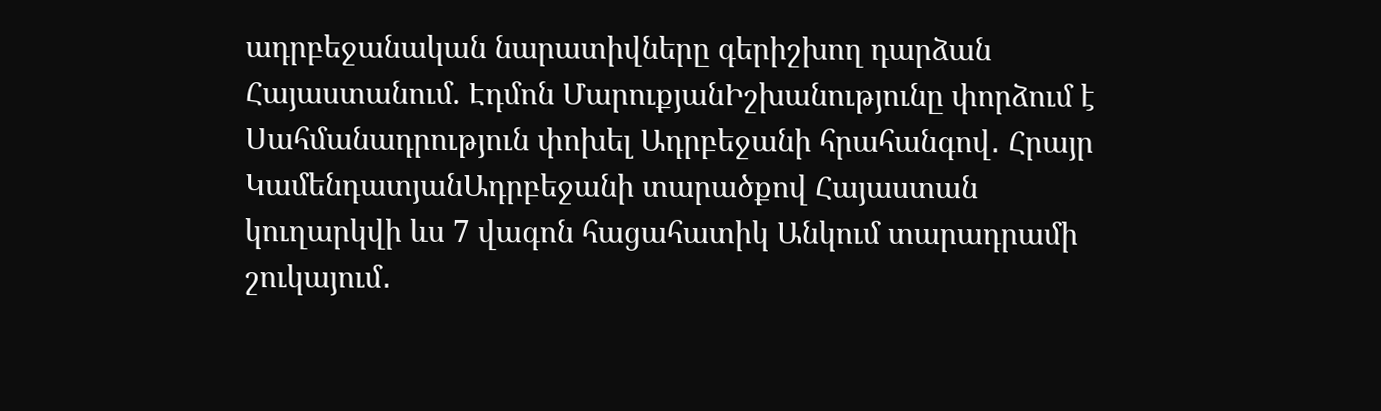ադրբեջանական նարատիվները գերիշխող դարձան Հայաստանում. Էդմոն ՄարուքյանԻշխանությունը փորձում է Սահմանադրություն փոխել Ադրբեջանի հրահանգով․ Հրայր ԿամենդատյանԱդրբեջանի տարածքով Հայաստան կուղարկվի ևս 7 վագոն հացահատիկ Անկում տարադրամի շուկայում․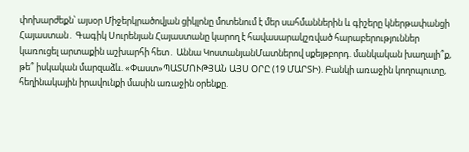փոխարժեքն՝ այսօր Միջերկրածովյան ցիկլոնը մոտենում է մեր սահմաններին և գիշերը կներթափանցի Հայաստան․ Գագիկ Սուրենյան Հայաստանը կարող է հավասարակշռված հարաբերություններ կառուցել արտաքին աշխարհի հետ․ Աննա ԿոստանյանՄատներով սքեյթբորդ. մանկական խաղալի՞ք, թե՞ իսկական մարզաձև. «Փաստ»ՊԱՏՄՈՒԹՅԱՆ ԱՅՍ ՕՐԸ (19 ՄԱՐՏԻ). Բանկի առաջին կողոպուտը, հեղինակային իրավունքի մասին առաջին օրենքը.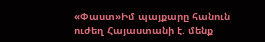«Փաստ»Իմ պայքարը հանուն ուժեղ Հայաստանի է. մենք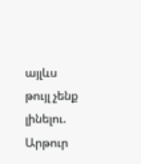այլևս թույլ չենք լինելու. Արթուր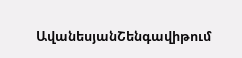ԱվանեսյանՇենգավիթում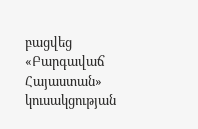բացվեց «Բարգավաճ Հայաստան» կուսակցության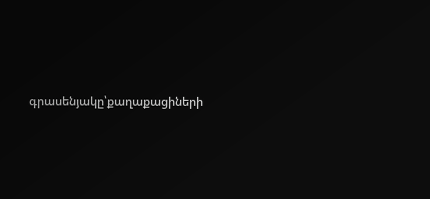գրասենյակը՝քաղաքացիների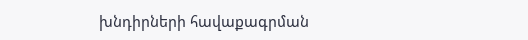խնդիրների հավաքագրման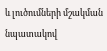և լուծումների մշակման նպատակով